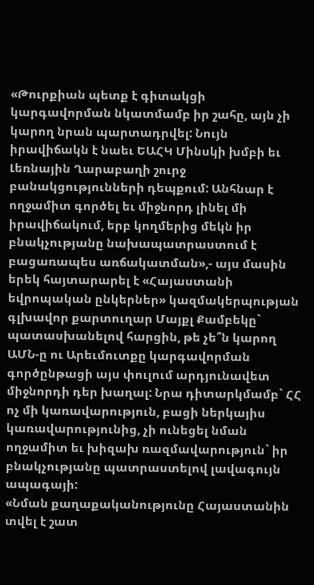«Թուրքիան պետք է գիտակցի կարգավորման նկատմամբ իր շահը, այն չի կարող նրան պարտադրվել: Նույն իրավիճակն է նաեւ ԵԱՀԿ Մինսկի խմբի եւ Լեռնային Ղարաբաղի շուրջ բանակցությունների դեպքում: Անհնար է ողջամիտ գործել եւ միջնորդ լինել մի իրավիճակում, երբ կողմերից մեկն իր բնակչությանը նախապատրաստում է բացառապես առճակատման»,- այս մասին երեկ հայտարարել է «Հայաստանի եվրոպական ընկերներ» կազմակերպության գլխավոր քարտուղար Մայքլ Քամբեկը` պատասխանելով հարցին, թե չե՞ն կարող ԱՄՆ-ը ու Արեւմուտքը կարգավորման գործընթացի այս փուլում արդյունավետ միջնորդի դեր խաղալ: Նրա դիտարկմամբ` ՀՀ ոչ մի կառավարություն, բացի ներկայիս կառավարությունից, չի ունեցել նման ողջամիտ եւ խիզախ ռազմավարություն` իր բնակչությանը պատրաստելով լավագույն ապագայի:
«Նման քաղաքականությունը Հայաստանին տվել է շատ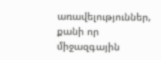առավելություններ, քանի որ միջազգային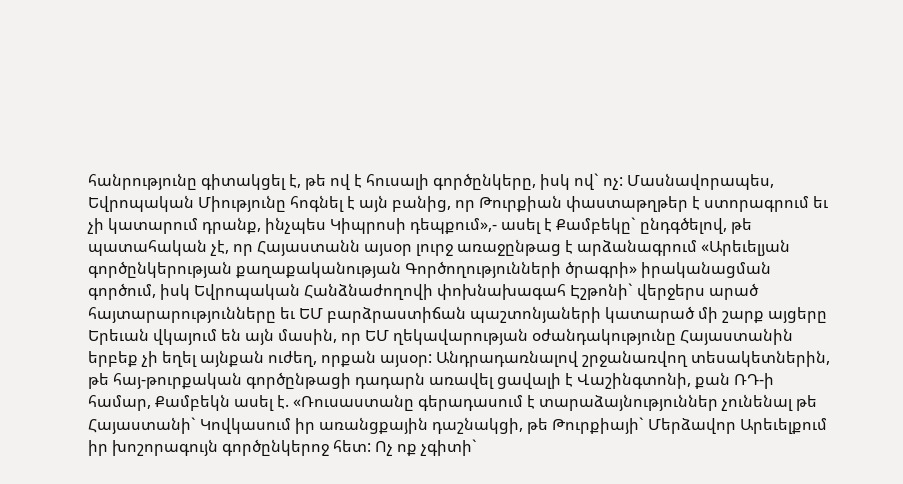հանրությունը գիտակցել է, թե ով է հուսալի գործընկերը, իսկ ով` ոչ: Մասնավորապես, Եվրոպական Միությունը հոգնել է այն բանից, որ Թուրքիան փաստաթղթեր է ստորագրում եւ չի կատարում դրանք, ինչպես Կիպրոսի դեպքում»,- ասել է Քամբեկը` ընդգծելով, թե պատահական չէ, որ Հայաստանն այսօր լուրջ առաջընթաց է արձանագրում «Արեւելյան գործընկերության քաղաքականության Գործողությունների ծրագրի» իրականացման գործում, իսկ Եվրոպական Հանձնաժողովի փոխնախագահ Էշթոնի` վերջերս արած հայտարարությունները եւ ԵՄ բարձրաստիճան պաշտոնյաների կատարած մի շարք այցերը Երեւան վկայում են այն մասին, որ ԵՄ ղեկավարության օժանդակությունը Հայաստանին երբեք չի եղել այնքան ուժեղ, որքան այսօր: Անդրադառնալով շրջանառվող տեսակետներին, թե հայ-թուրքական գործընթացի դադարն առավել ցավալի է Վաշինգտոնի, քան ՌԴ-ի համար, Քամբեկն ասել է. «Ռուսաստանը գերադասում է տարաձայնություններ չունենալ թե Հայաստանի` Կովկասում իր առանցքային դաշնակցի, թե Թուրքիայի` Մերձավոր Արեւելքում իր խոշորագույն գործընկերոջ հետ: Ոչ ոք չգիտի`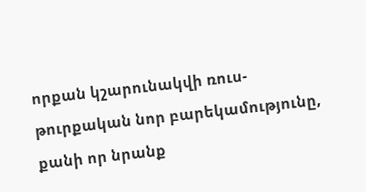որքան կշարունակվի ռուս-թուրքական նոր բարեկամությունը, քանի որ նրանք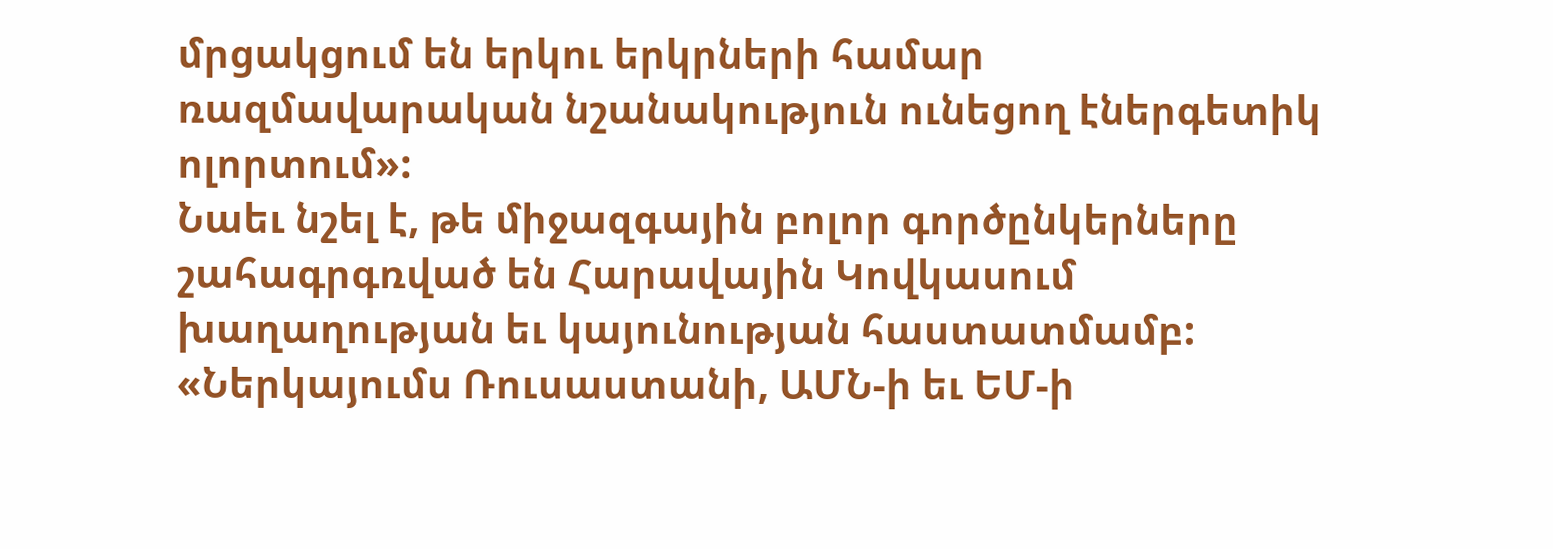մրցակցում են երկու երկրների համար ռազմավարական նշանակություն ունեցող էներգետիկ ոլորտում»:
Նաեւ նշել է, թե միջազգային բոլոր գործընկերները շահագրգռված են Հարավային Կովկասում խաղաղության եւ կայունության հաստատմամբ: «Ներկայումս Ռուսաստանի, ԱՄՆ-ի եւ ԵՄ-ի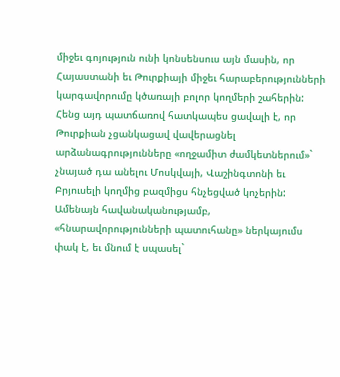միջեւ գոյություն ունի կոնսենսուս այն մասին, որ Հայաստանի եւ Թուրքիայի միջեւ հարաբերությունների կարգավորումը կծառայի բոլոր կողմերի շահերին: Հենց այդ պատճառով հատկապես ցավալի է, որ Թուրքիան չցանկացավ վավերացնել արձանագրությունները «ողջամիտ ժամկետներում»` չնայած դա անելու Մոսկվայի, Վաշինգտոնի եւ Բրյուսելի կողմից բազմիցս հնչեցված կոչերին: Ամենայն հավանականությամբ, «հնարավորությունների պատուհանը» ներկայումս փակ է, եւ մնում է սպասել`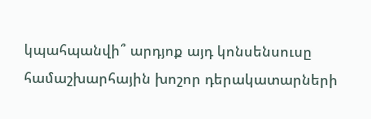կպահպանվի՞ արդյոք այդ կոնսենսուսը համաշխարհային խոշոր դերակատարների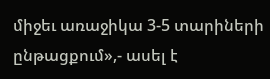միջեւ առաջիկա 3-5 տարիների ընթացքում»,- ասել է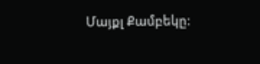Մայքլ Քամբեկը: